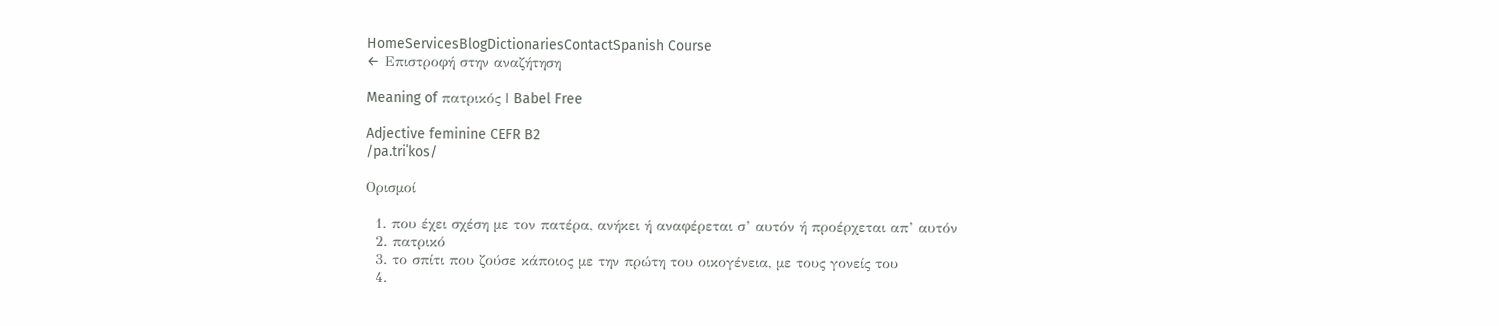HomeServicesBlogDictionariesContactSpanish Course
← Επιστροφή στην αναζήτηση

Meaning of πατρικός | Babel Free

Adjective feminine CEFR B2
/pa.triˈkos/

Ορισμοί

  1. που έχει σχέση με τον πατέρα, ανήκει ή αναφέρεται σ’ αυτόν ή προέρχεται απ’ αυτόν
  2. πατρικό
  3. το σπίτι που ζούσε κάποιος με την πρώτη του οικογένεια, με τους γονείς του
  4.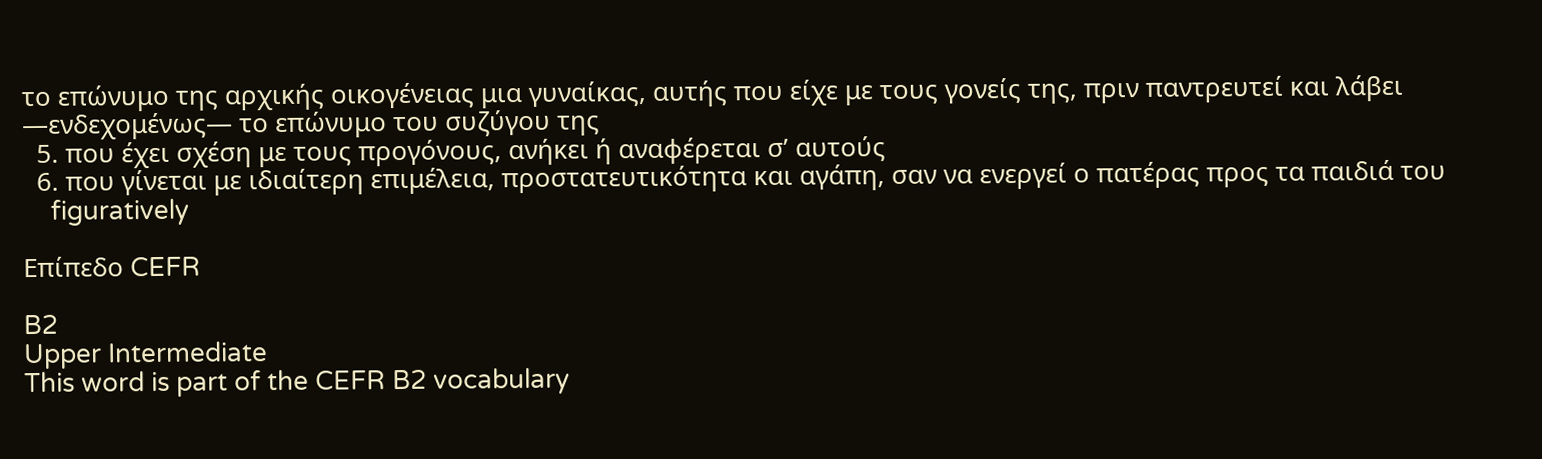το επώνυμο της αρχικής οικογένειας μια γυναίκας, αυτής που είχε με τους γονείς της, πριν παντρευτεί και λάβει —ενδεχομένως— το επώνυμο του συζύγου της
  5. που έχει σχέση με τους προγόνους, ανήκει ή αναφέρεται σ’ αυτούς
  6. που γίνεται με ιδιαίτερη επιμέλεια, προστατευτικότητα και αγάπη, σαν να ενεργεί ο πατέρας προς τα παιδιά του
    figuratively

Επίπεδο CEFR

B2
Upper Intermediate
This word is part of the CEFR B2 vocabulary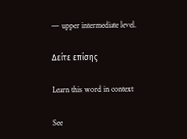— upper intermediate level.

Δείτε επίσης

Learn this word in context

See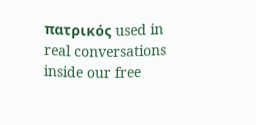πατρικός used in real conversations inside our free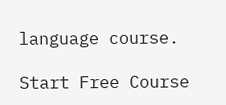language course.

Start Free Course